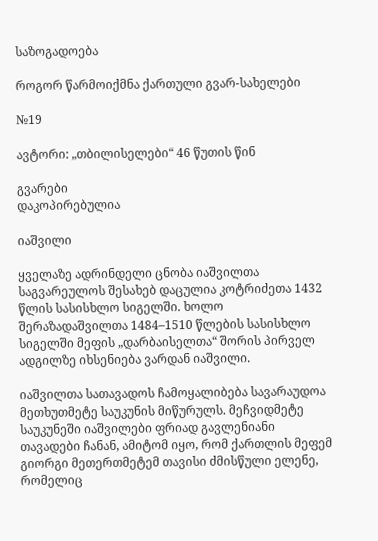საზოგადოება

როგორ წარმოიქმნა ქართული გვარ-სახელები

№19

ავტორი: „თბილისელები“ 46 წუთის წინ

გვარები
დაკოპირებულია

იაშვილი

ყველაზე ადრინდელი ცნობა იაშვილთა საგვარეულოს შესახებ დაცულია კოტრიძეთა 1432 წლის სასისხლო სიგელში. ხოლო შერაზადაშვილთა 1484–1510 წლების სასისხლო სიგელში მეფის „დარბაისელთა“ შორის პირველ ადგილზე იხსენიება ვარდან იაშვილი.

იაშვილთა სათავადოს ჩამოყალიბება სავარაუდოა მეთხუთმეტე საუკუნის მიწურულს. მეჩვიდმეტე საუკუნეში იაშვილები ფრიად გავლენიანი თავადები ჩანან, ამიტომ იყო, რომ ქართლის მეფემ გიორგი მეთერთმეტემ თავისი ძმისწული ელენე, რომელიც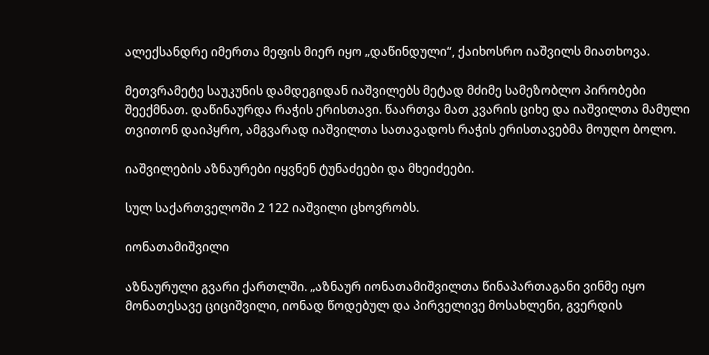ალექსანდრე იმერთა მეფის მიერ იყო „დაწინდული“, ქაიხოსრო იაშვილს მიათხოვა.

მეთვრამეტე საუკუნის დამდეგიდან იაშვილებს მეტად მძიმე სამეზობლო პირობები შეექმნათ. დაწინაურდა რაჭის ერისთავი. წაართვა მათ კვარის ციხე და იაშვილთა მამული თვითონ დაიპყრო, ამგვარად იაშვილთა სათავადოს რაჭის ერისთავებმა მოუღო ბოლო.

იაშვილების აზნაურები იყვნენ ტუნაძეები და მხეიძეები.

სულ საქართველოში 2 122 იაშვილი ცხოვრობს.

იონათამიშვილი

აზნაურული გვარი ქართლში. „აზნაურ იონათამიშვილთა წინაპართაგანი ვინმე იყო მონათესავე ციციშვილი, იონად წოდებულ და პირველივე მოსახლენი, გვერდის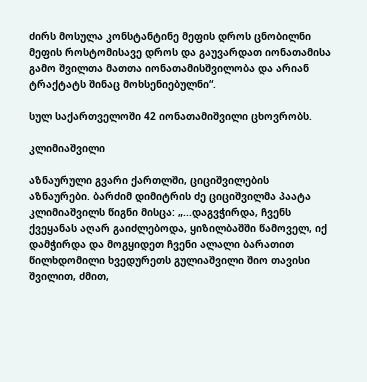ძირს მოსულა კონსტანტინე მეფის დროს ცნობილნი მეფის როსტომისავე დროს და გაუვარდათ იონათამისა გამო შვილთა მათთა იონათამისშვილობა და არიან ტრაქტატს შინაც მოხსენიებულნი“.

სულ საქართველოში 42 იონათამიშვილი ცხოვრობს.

კლიმიაშვილი

აზნაურული გვარი ქართლში, ციციშვილების აზნაურები. ბარძიმ დიმიტრის ძე ციციშვილმა პაატა კლიმიაშვილს წიგნი მისცა: „...დაგვჭირდა, ჩვენს ქვეყანას აღარ გაიძლებოდა, ყიზილბაშში წამოველ, იქ დამჭირდა და მოგყიდეთ ჩვენი ალალი ბარათით წილხდომილი ხვედურეთს გულიაშვილი შიო თავისი შვილით, ძმით,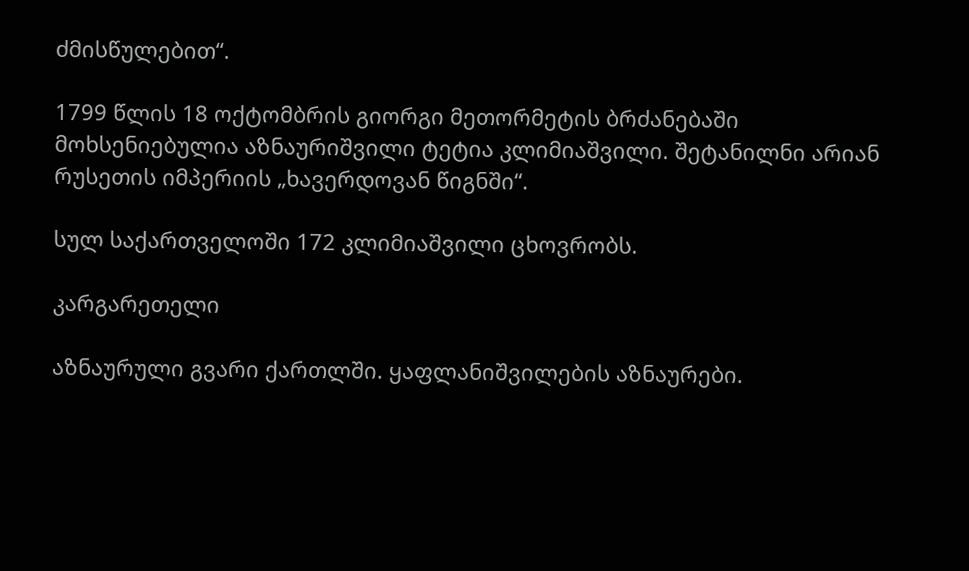ძმისწულებით“.

1799 წლის 18 ოქტომბრის გიორგი მეთორმეტის ბრძანებაში მოხსენიებულია აზნაურიშვილი ტეტია კლიმიაშვილი. შეტანილნი არიან რუსეთის იმპერიის „ხავერდოვან წიგნში“.

სულ საქართველოში 172 კლიმიაშვილი ცხოვრობს.

კარგარეთელი

აზნაურული გვარი ქართლში. ყაფლანიშვილების აზნაურები.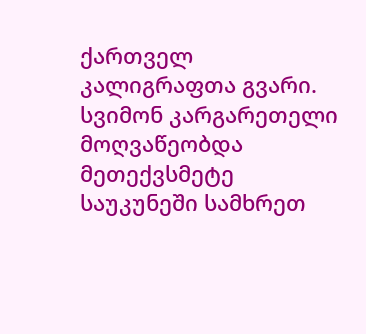ქართველ კალიგრაფთა გვარი. სვიმონ კარგარეთელი მოღვაწეობდა მეთექვსმეტე საუკუნეში სამხრეთ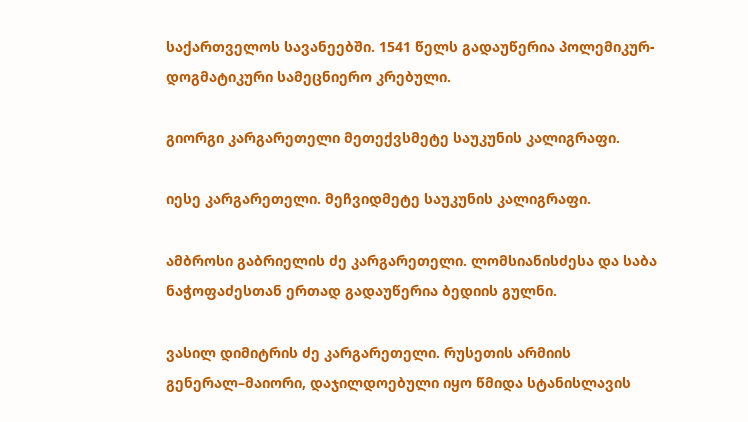საქართველოს სავანეებში. 1541 წელს გადაუწერია პოლემიკურ-დოგმატიკური სამეცნიერო კრებული.

გიორგი კარგარეთელი მეთექვსმეტე საუკუნის კალიგრაფი.

იესე კარგარეთელი. მეჩვიდმეტე საუკუნის კალიგრაფი.

ამბროსი გაბრიელის ძე კარგარეთელი. ლომსიანისძესა და საბა ნაჭოფაძესთან ერთად გადაუწერია ბედიის გულნი.

ვასილ დიმიტრის ძე კარგარეთელი. რუსეთის არმიის გენერალ–მაიორი, დაჯილდოებული იყო წმიდა სტანისლავის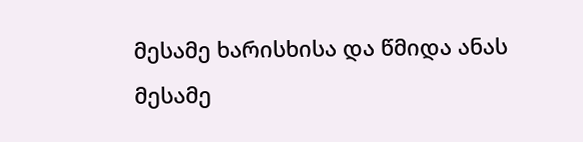მესამე ხარისხისა და წმიდა ანას მესამე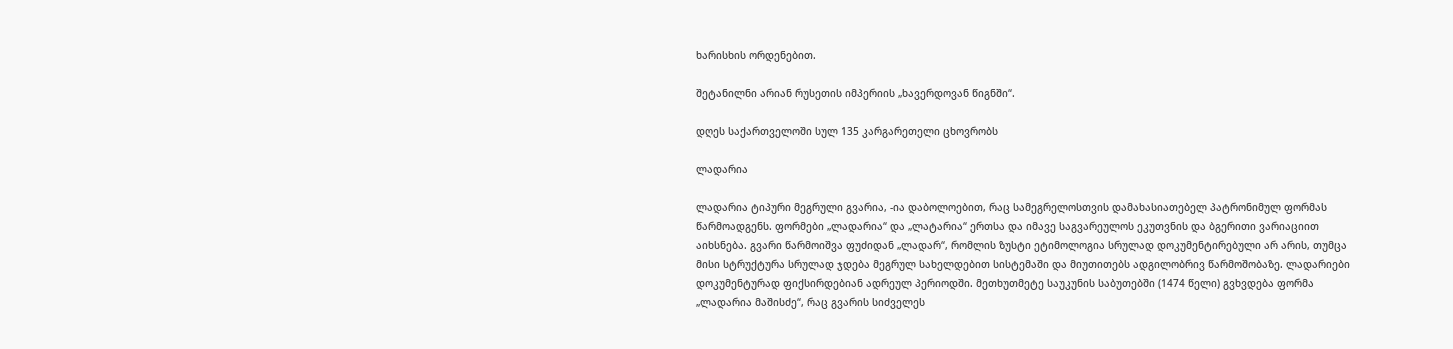ხარისხის ორდენებით.

შეტანილნი არიან რუსეთის იმპერიის „ხავერდოვან წიგნში“.

დღეს საქართველოში სულ 135 კარგარეთელი ცხოვრობს

ლადარია

ლადარია ტიპური მეგრული გვარია, -ია დაბოლოებით, რაც სამეგრელოსთვის დამახასიათებელ პატრონიმულ ფორმას წარმოადგენს. ფორმები „ლადარია“ და „ლატარია“ ერთსა და იმავე საგვარეულოს ეკუთვნის და ბგერითი ვარიაციით აიხსნება. გვარი წარმოიშვა ფუძიდან „ლადარ“, რომლის ზუსტი ეტიმოლოგია სრულად დოკუმენტირებული არ არის, თუმცა მისი სტრუქტურა სრულად ჯდება მეგრულ სახელდებით სისტემაში და მიუთითებს ადგილობრივ წარმოშობაზე. ლადარიები დოკუმენტურად ფიქსირდებიან ადრეულ პერიოდში. მეთხუთმეტე საუკუნის საბუთებში (1474 წელი) გვხვდება ფორმა „ლადარია მაშისძე“, რაც გვარის სიძველეს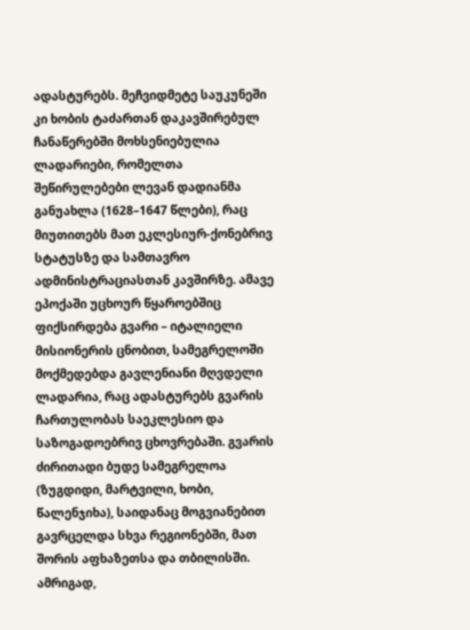ადასტურებს. მეჩვიდმეტე საუკუნეში კი ხობის ტაძართან დაკავშირებულ ჩანაწერებში მოხსენიებულია ლადარიები, რომელთა შეწირულებები ლევან დადიანმა განუახლა (1628–1647 წლები), რაც მიუთითებს მათ ეკლესიურ-ქონებრივ სტატუსზე და სამთავრო ადმინისტრაციასთან კავშირზე. ამავე ეპოქაში უცხოურ წყაროებშიც ფიქსირდება გვარი – იტალიელი მისიონერის ცნობით, სამეგრელოში მოქმედებდა გავლენიანი მღვდელი ლადარია, რაც ადასტურებს გვარის ჩართულობას საეკლესიო და საზოგადოებრივ ცხოვრებაში. გვარის ძირითადი ბუდე სამეგრელოა (ზუგდიდი, მარტვილი, ხობი, წალენჯიხა), საიდანაც მოგვიანებით გავრცელდა სხვა რეგიონებში, მათ შორის აფხაზეთსა და თბილისში. ამრიგად,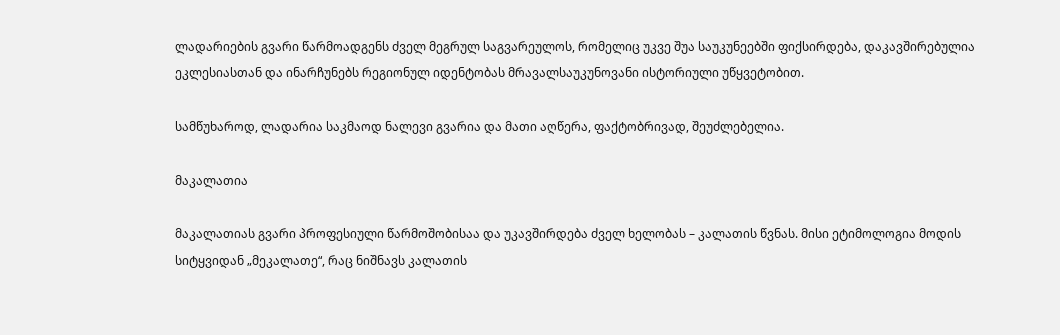ლადარიების გვარი წარმოადგენს ძველ მეგრულ საგვარეულოს, რომელიც უკვე შუა საუკუნეებში ფიქსირდება, დაკავშირებულია ეკლესიასთან და ინარჩუნებს რეგიონულ იდენტობას მრავალსაუკუნოვანი ისტორიული უწყვეტობით.

სამწუხაროდ, ლადარია საკმაოდ ნალევი გვარია და მათი აღწერა, ფაქტობრივად, შეუძლებელია.

მაკალათია

მაკალათიას გვარი პროფესიული წარმოშობისაა და უკავშირდება ძველ ხელობას – კალათის წვნას. მისი ეტიმოლოგია მოდის სიტყვიდან „მეკალათე“, რაც ნიშნავს კალათის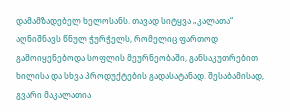დამამზადებელ ხელოსანს. თავად სიტყვა „კალათა“ აღნიშნავს წნულ ჭურჭელს, რომელიც ფართოდ გამოიყენებოდა სოფლის მეურნეობაში, განსაკუთრებით ხილისა და სხვა პროდუქტების გადასატანად. შესაბამისად, გვარი მაკალათია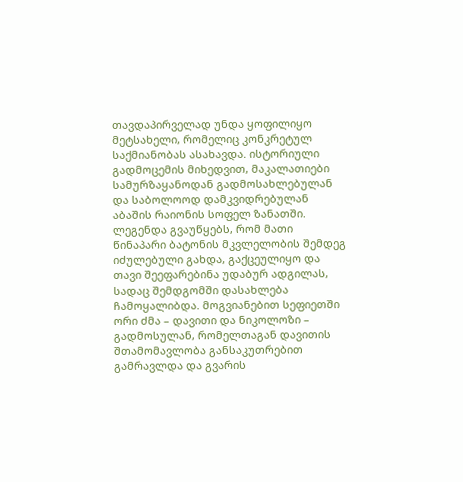თავდაპირველად უნდა ყოფილიყო მეტსახელი, რომელიც კონკრეტულ საქმიანობას ასახავდა. ისტორიული გადმოცემის მიხედვით, მაკალათიები სამურზაყანოდან გადმოსახლებულან და საბოლოოდ დამკვიდრებულან აბაშის რაიონის სოფელ ზანათში. ლეგენდა გვაუწყებს, რომ მათი წინაპარი ბატონის მკვლელობის შემდეგ იძულებული გახდა, გაქცეულიყო და თავი შეეფარებინა უდაბურ ადგილას, სადაც შემდგომში დასახლება ჩამოყალიბდა. მოგვიანებით სეფიეთში ორი ძმა – დავითი და ნიკოლოზი – გადმოსულან, რომელთაგან დავითის შთამომავლობა განსაკუთრებით გამრავლდა და გვარის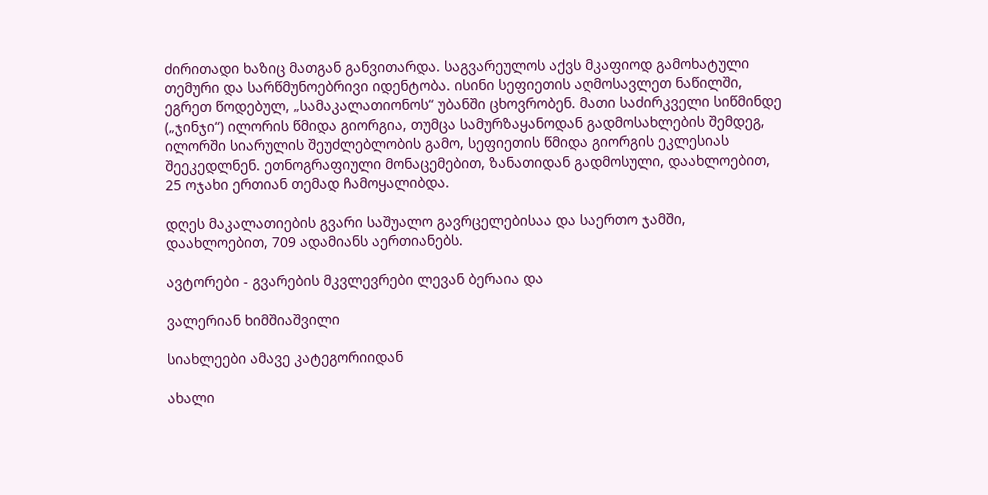ძირითადი ხაზიც მათგან განვითარდა. საგვარეულოს აქვს მკაფიოდ გამოხატული თემური და სარწმუნოებრივი იდენტობა. ისინი სეფიეთის აღმოსავლეთ ნაწილში, ეგრეთ წოდებულ, „სამაკალათიონოს“ უბანში ცხოვრობენ. მათი საძირკველი სიწმინდე („ჯინჯი“) ილორის წმიდა გიორგია, თუმცა სამურზაყანოდან გადმოსახლების შემდეგ, ილორში სიარულის შეუძლებლობის გამო, სეფიეთის წმიდა გიორგის ეკლესიას შეეკედლნენ. ეთნოგრაფიული მონაცემებით, ზანათიდან გადმოსული, დაახლოებით, 25 ოჯახი ერთიან თემად ჩამოყალიბდა.

დღეს მაკალათიების გვარი საშუალო გავრცელებისაა და საერთო ჯამში, დაახლოებით, 709 ადამიანს აერთიანებს.

ავტორები - გვარების მკვლევრები ლევან ბერაია და

ვალერიან ხიმშიაშვილი

სიახლეები ამავე კატეგორიიდან

ახალი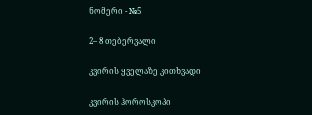ნომერი - №5

2– 8 თებერვალი

კვირის ყველაზე კითხვადი

კვირის ჰოროსკოპი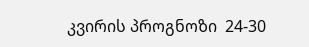კვირის პროგნოზი  24-30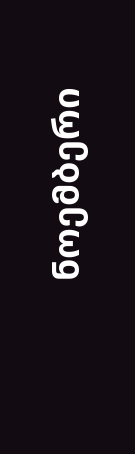ნოემბერი